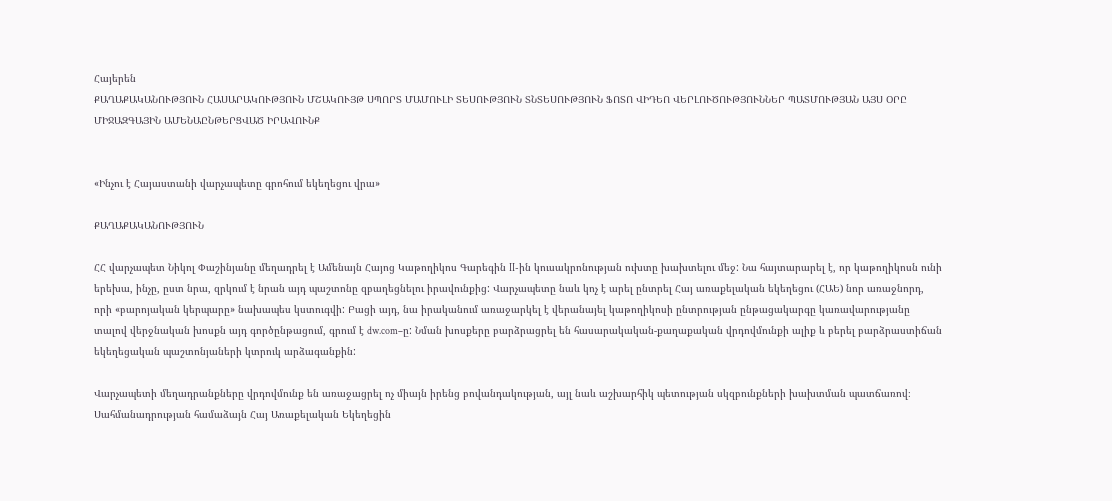Հայերեն
ՔԱՂԱՔԱԿԱՆՈՒԹՅՈՒՆ ՀԱՍԱՐԱԿՈՒԹՅՈՒՆ ՄՇԱԿՈՒՅԹ ՍՊՈՐՏ ՄԱՄՈՒԼԻ ՏԵՍՈՒԹՅՈՒՆ ՏՆՏԵՍՈՒԹՅՈՒՆ ՖՈՏՈ ՎԻԴԵՈ ՎԵՐԼՈՒԾՈՒԹՅՈՒՆՆԵՐ ՊԱՏՄՈՒԹՅԱՆ ԱՅՍ ՕՐԸ ՄԻՋԱԶԳԱՅԻՆ ԱՄԵՆԱԸՆԹԵՐՑՎԱԾ ԻՐԱՎՈՒՆՔ


«Ինչու է Հայաստանի վարչապետը գրոհում եկեղեցու վրա»

ՔԱՂԱՔԱԿԱՆՈՒԹՅՈՒՆ

ՀՀ վարչապետ Նիկոլ Փաշինյանը մեղադրել է Ամենայն Հայոց Կաթողիկոս Գարեգին II-ին կուսակրոնության ուխտը խախտելու մեջ: Նա հայտարարել է, որ կաթողիկոսն ունի երեխա, ինչը, ըստ նրա, զրկում է նրան այդ պաշտոնը զբաղեցնելու իրավունքից: Վարչապետը նաև կոչ է արել ընտրել Հայ առաքելական եկեղեցու (ՀԱԵ) նոր առաջնորդ, որի «բարոյական կերպարը» նախապես կստուգվի: Բացի այդ, նա իրականում առաջարկել է վերանայել կաթողիկոսի ընտրության ընթացակարգը կառավարությանը տալով վերջնական խոսքն այդ գործընթացում, գրում է dw.com–ը: Նման խոսքերը բարձրացրել են հասարակական-քաղաքական վրդովմունքի ալիք և բերել բարձրաստիճան եկեղեցական պաշտոնյաների կտրուկ արձագանքին:

Վարչապետի մեղադրանքները վրդովմունք են առաջացրել ոչ միայն իրենց բովանդակության, այլ նաև աշխարհիկ պետության սկզբունքների խախտման պատճառով։ Սահմանադրության համաձայն Հայ Առաքելական Եկեղեցին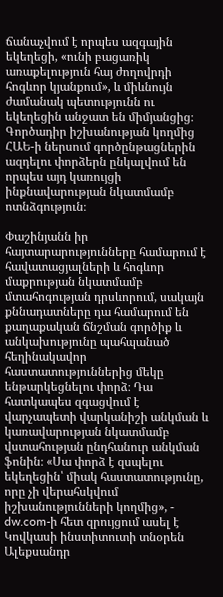ճանաչվում է որպես ազգային եկեղեցի, «ունի բացառիկ առաքելություն հայ ժողովրդի հոգևոր կյանքում», և միևնույն ժամանակ պետությունն ու եկեղեցին անջատ են միմյանցից։ Գործադիր իշխանության կողմից ՀԱԵ-ի ներսում գործընթացներին ազդելու փորձերն ընկալվում են որպես այդ կառույցի ինքնավարության նկատմամբ ոտնձգություն։

Փաշինյանն իր հայտարարությունները համարում է հավատացյալների և հոգևոր մաքրության նկատմամբ մտահոգության դրսևորում, սակայն քննադատները դա համարում են քաղաքական ճնշման գործիք և անկախությունը պահպանած հեղինակավոր հաստատություններից մեկը ենթարկեցնելու փորձ։ Դա հատկապես զգացվում է վարչապետի վարկանիշի անկման և կառավարության նկատմամբ վստահության ընդհանուր անկման ֆոնին։ «Սա փորձ է զսպելու եկեղեցին՝ միակ հաստատությունը, որը չի վերահսկվում իշխանությունների կողմից», - dw.com-ի հետ զրույցում ասել է Կովկասի ինստիտուտի տնօրեն Ալեքսանդր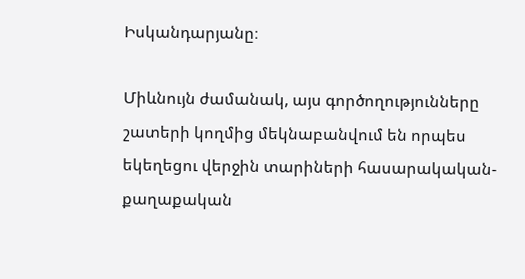Իսկանդարյանը։

Միևնույն ժամանակ, այս գործողությունները շատերի կողմից մեկնաբանվում են որպես եկեղեցու վերջին տարիների հասարակական-քաղաքական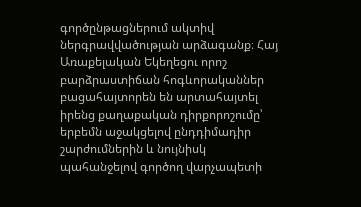գործընթացներում ակտիվ ներգրավվածության արձագանք։ Հայ Առաքելական Եկեղեցու որոշ բարձրաստիճան հոգևորականներ բացահայտորեն են արտահայտել  իրենց քաղաքական դիրքորոշումը՝ երբեմն աջակցելով ընդդիմադիր շարժումներին և նույնիսկ պահանջելով գործող վարչապետի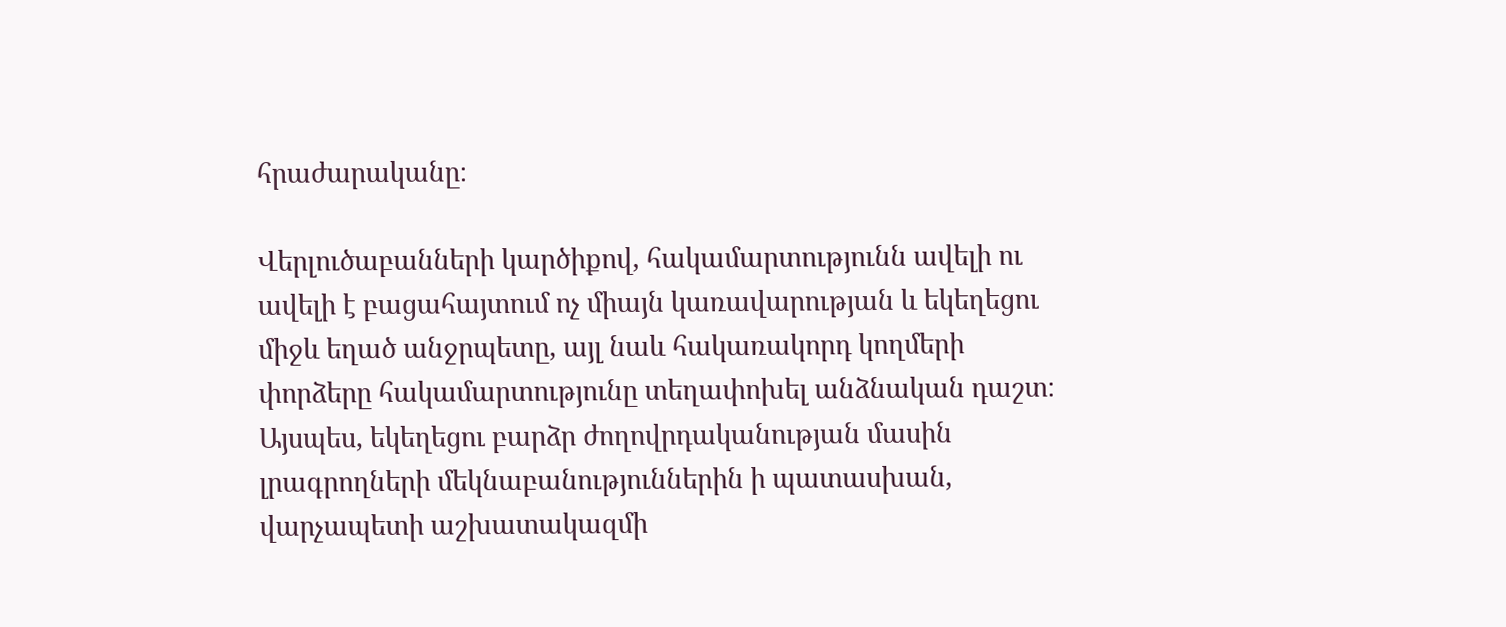հրաժարականը։

Վերլուծաբանների կարծիքով, հակամարտությունն ավելի ու ավելի է բացահայտում ոչ միայն կառավարության և եկեղեցու միջև եղած անջրպետը, այլ նաև հակառակորդ կողմերի փորձերը հակամարտությունը տեղափոխել անձնական դաշտ։ Այսպես, եկեղեցու բարձր ժողովրդականության մասին լրագրողների մեկնաբանություններին ի պատասխան, վարչապետի աշխատակազմի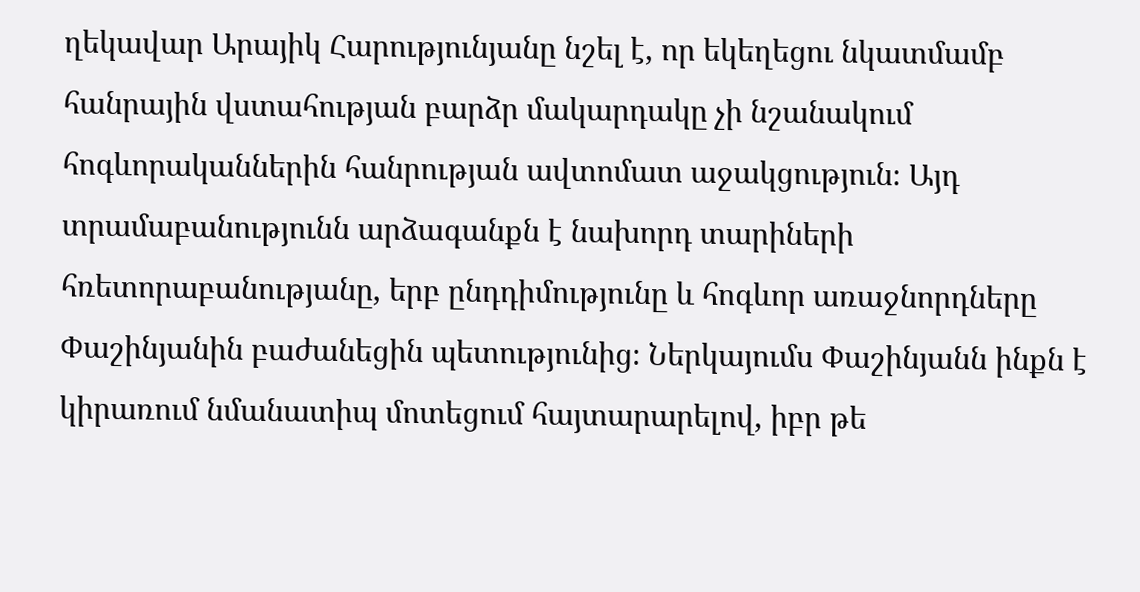ղեկավար Արայիկ Հարությունյանը նշել է, որ եկեղեցու նկատմամբ հանրային վստահության բարձր մակարդակը չի նշանակում հոգևորականներին հանրության ավտոմատ աջակցություն։ Այդ տրամաբանությունն արձագանքն է նախորդ տարիների հռետորաբանությանը, երբ ընդդիմությունը և հոգևոր առաջնորդները Փաշինյանին բաժանեցին պետությունից։ Ներկայումս Փաշինյանն ինքն է կիրառում նմանատիպ մոտեցում հայտարարելով, իբր թե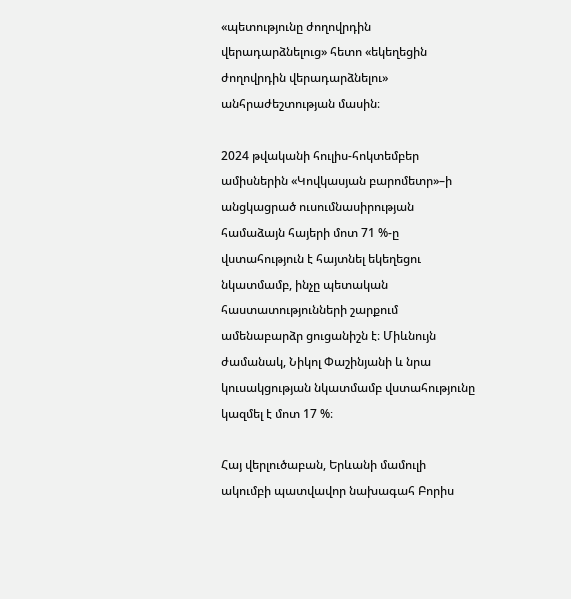«պետությունը ժողովրդին վերադարձնելուց» հետո «եկեղեցին ժողովրդին վերադարձնելու» անհրաժեշտության մասին։

2024 թվականի հուլիս-հոկտեմբեր ամիսներին «Կովկասյան բարոմետր»–ի անցկացրած ուսումնասիրության համաձայն հայերի մոտ 71 %-ը վստահություն է հայտնել եկեղեցու նկատմամբ, ինչը պետական հաստատությունների շարքում ամենաբարձր ցուցանիշն է։ Միևնույն ժամանակ, Նիկոլ Փաշինյանի և նրա կուսակցության նկատմամբ վստահությունը կազմել է մոտ 17 %։

Հայ վերլուծաբան, Երևանի մամուլի ակումբի պատվավոր նախագահ Բորիս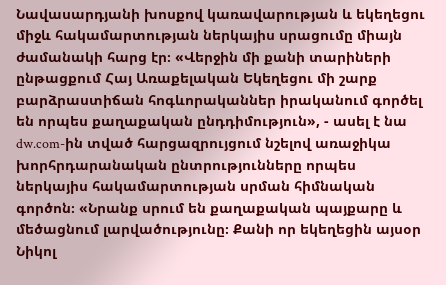Նավասարդյանի խոսքով կառավարության և եկեղեցու միջև հակամարտության ներկայիս սրացումը միայն ժամանակի հարց էր։ «Վերջին մի քանի տարիների ընթացքում Հայ Առաքելական Եկեղեցու մի շարք բարձրաստիճան հոգևորականներ իրականում գործել են որպես քաղաքական ընդդիմություն», - ասել է նա dw.com-ին տված հարցազրույցում նշելով առաջիկա խորհրդարանական ընտրությունները որպես ներկայիս հակամարտության սրման հիմնական գործոն։ «Նրանք սրում են քաղաքական պայքարը և մեծացնում լարվածությունը։ Քանի որ եկեղեցին այսօր Նիկոլ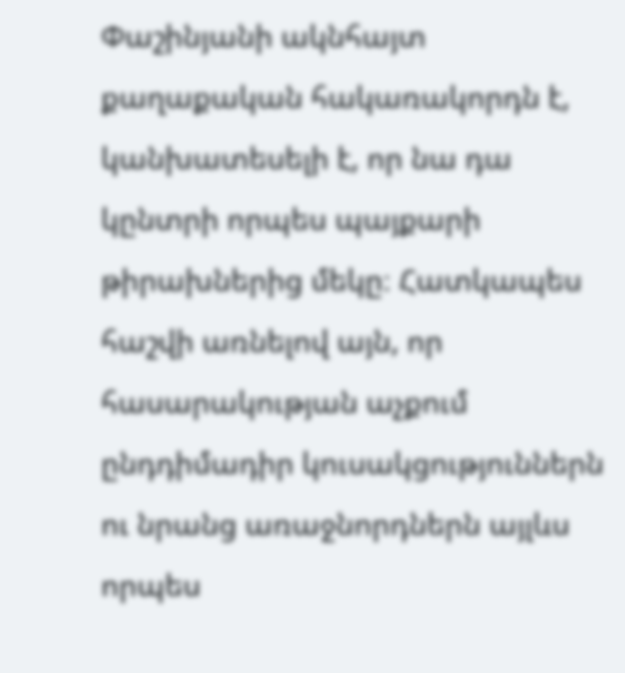Փաշինյանի ակնհայտ քաղաքական հակառակորդն է, կանխատեսելի է, որ նա դա կընտրի որպես պայքարի թիրախներից մեկը։ Հատկապես հաշվի առնելով այն, որ հասարակության աչքում ընդդիմադիր կուսակցություններն ու նրանց առաջնորդներն այլևս որպես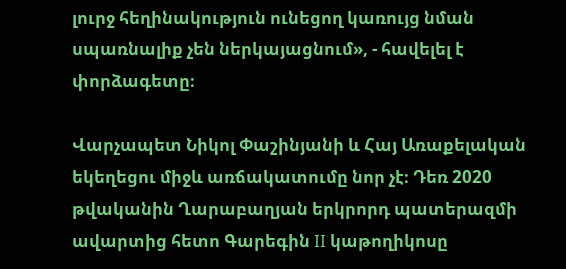լուրջ հեղինակություն ունեցող կառույց նման սպառնալիք չեն ներկայացնում», - հավելել է փորձագետը։

Վարչապետ Նիկոլ Փաշինյանի և Հայ Առաքելական եկեղեցու միջև առճակատումը նոր չէ։ Դեռ 2020 թվականին Ղարաբաղյան երկրորդ պատերազմի ավարտից հետո Գարեգին II կաթողիկոսը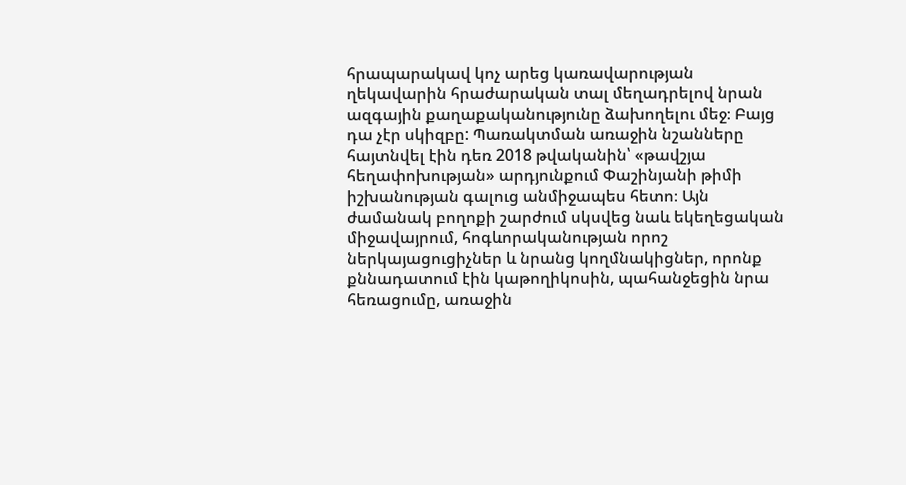հրապարակավ կոչ արեց կառավարության ղեկավարին հրաժարական տալ մեղադրելով նրան ազգային քաղաքականությունը ձախողելու մեջ։ Բայց դա չէր սկիզբը: Պառակտման առաջին նշանները հայտնվել էին դեռ 2018 թվականին՝ «թավշյա հեղափոխության» արդյունքում Փաշինյանի թիմի իշխանության գալուց անմիջապես հետո։ Այն ժամանակ բողոքի շարժում սկսվեց նաև եկեղեցական միջավայրում, հոգևորականության որոշ ներկայացուցիչներ և նրանց կողմնակիցներ, որոնք քննադատում էին կաթողիկոսին, պահանջեցին նրա հեռացումը, առաջին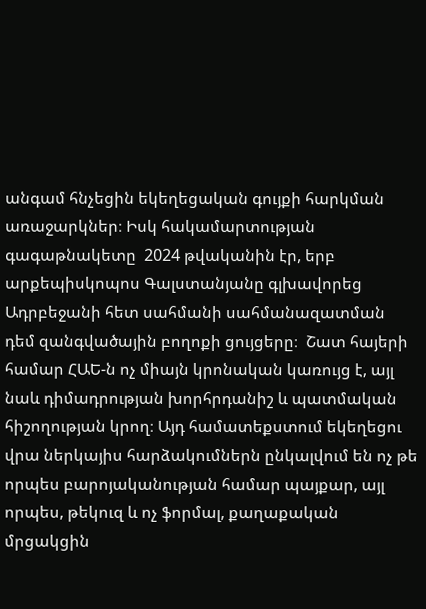անգամ հնչեցին եկեղեցական գույքի հարկման առաջարկներ։ Իսկ հակամարտության գագաթնակետը  2024 թվականին էր, երբ արքեպիսկոպոս Գալստանյանը գլխավորեց Ադրբեջանի հետ սահմանի սահմանազատման դեմ զանգվածային բողոքի ցույցերը։  Շատ հայերի համար ՀԱԵ-ն ոչ միայն կրոնական կառույց է, այլ նաև դիմադրության խորհրդանիշ և պատմական հիշողության կրող։ Այդ համատեքստում եկեղեցու վրա ներկայիս հարձակումներն ընկալվում են ոչ թե որպես բարոյականության համար պայքար, այլ որպես, թեկուզ և ոչ ֆորմալ, քաղաքական մրցակցին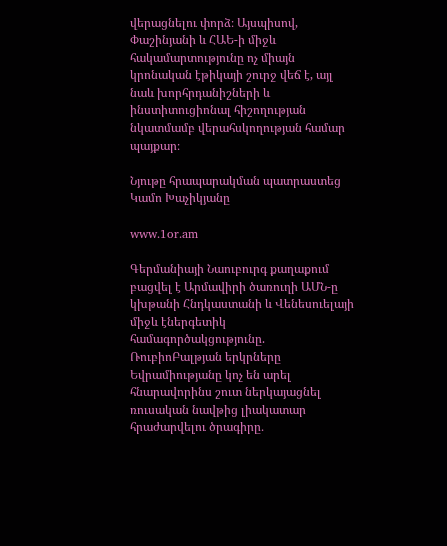վերացնելու փորձ։ Այսպիսով, Փաշինյանի և ՀԱԵ-ի միջև հակամարտությունը ոչ միայն կրոնական էթիկայի շուրջ վեճ է, այլ նաև խորհրդանիշների և ինստիտուցիոնալ հիշողության նկատմամբ վերահսկողության համար պայքար։

Նյութը հրապարակման պատրաստեց Կամո Խաչիկյանը

www.1or.am

Գերմանիայի Նաուբուրգ քաղաքում բացվել է Արմավիրի ծառուղի ԱՄՆ-ը կխթանի Հնդկաստանի և Վենեսուելայի միջև էներգետիկ համագործակցությունը. ՌուբիոԲալթյան երկրները Եվրամիությանը կոչ են արել հնարավորինս շուտ ներկայացնել ռուսական նավթից լիակատար հրաժարվելու ծրագիրը․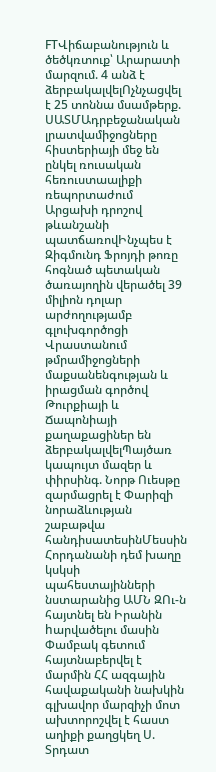FTՎիճաբանություն և ծեծկռտուք՝ Արարատի մարզում. 4 անձ է ձերբակալվելՈչնչացվել է 25 տոննա մսամթերք. ՍԱՏՄԱդրբեջանական լրատվամիջոցները հիստերիայի մեջ են ընկել ռուսական հեռուստաալիքի ռեպորտաժում Արցախի դրոշով թևանշանի պատճառովԻնչպես է Զիգմունդ Ֆրոյդի թոռը հոգնած պետական ծառայողին վերածել 39 միլիոն դոլար արժողությամբ գլուխգործոցի Վրաստանում թմրամիջոցների մաքսանենգության և իրացման գործով Թուրքիայի և Ճապոնիայի քաղաքացիներ են ձերբակալվելՊայծառ կապույտ մազեր և փիրսինգ. Նորթ Ուեսթը զարմացրել է Փարիզի նորաձևության շաբաթվա հանդիսատեսինՄեսսին Հորդանանի դեմ խաղը կսկսի պահեստայինների նստարանից ԱՄՆ ԶՈւ-ն հայտնել են Իրանին hարվածելու մասին Փամբակ գետում հայտնաբերվել է մարմին ՀՀ ազգային հավաքականի նախկին գլխավոր մարզիչի մոտ ախտորոշվել է հաստ աղիքի քաղցկեղ Ս. Տրդատ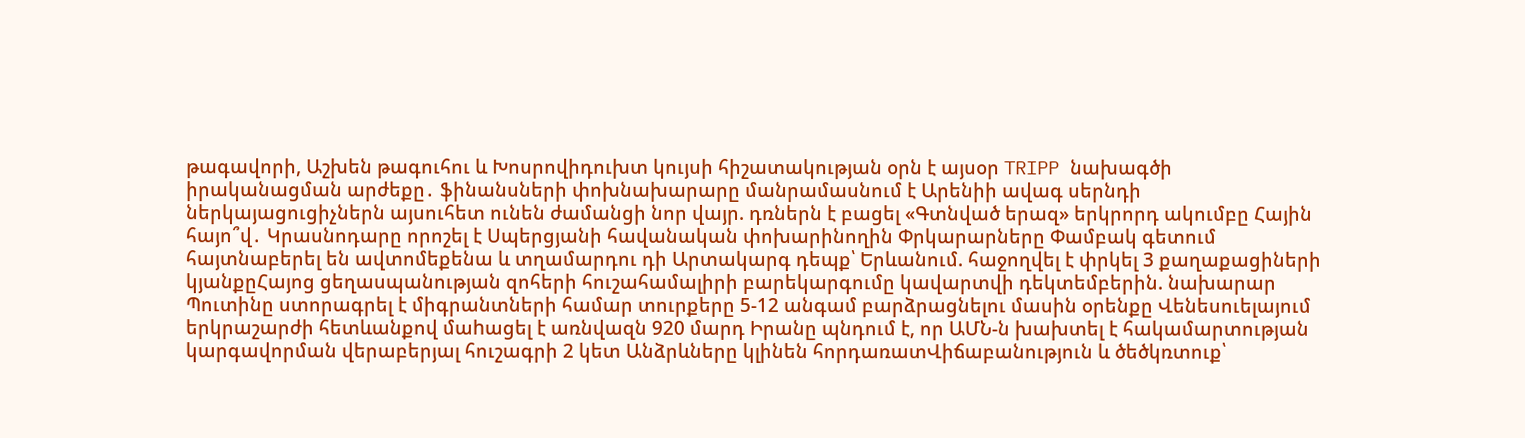թագավորի, Աշխեն թագուհու և Խոսրովիդուխտ կույսի հիշատակության օրն է այսօր TRIPP նախագծի իրականացման արժեքը․ ֆինանսների փոխնախարարը մանրամասնում է Արենիի ավագ սերնդի ներկայացուցիչներն այսուհետ ունեն ժամանցի նոր վայր. դռներն է բացել «Գտնված երազ» երկրորդ ակումբը Հային հայո՞վ․ Կրասնոդարը որոշել է Սպերցյանի հավանական փոխարինողին Փրկարարները Փամբակ գետում հայտնաբերել են ավտոմեքենա և տղամարդու դի Արտակարգ դեպք՝ Երևանում. հաջողվել է փրկել 3 քաղաքացիների կյանքըՀայոց ցեղասպանության զոհերի հուշահամալիրի բարեկարգումը կավարտվի դեկտեմբերին. նախարար Պուտինը ստորագրել է միգրանտների համար տուրքերը 5-12 անգամ բարձրացնելու մասին օրենքը Վենեսուելայում երկրաշարժի հետևանքով մաhացել է առնվազն 920 մարդ Իրանը պնդում է, որ ԱՄՆ-ն խախտել է հակամարտության կարգավորման վերաբերյալ հուշագրի 2 կետ Անձրևները կլինեն հորդառատՎիճաբանություն և ծեծկռտուք՝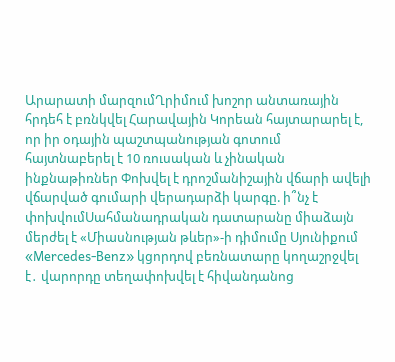Արարատի մարզումՂրիմում խոշոր անտառային հրդեհ է բռնկվել Հարավային Կորեան հայտարարել է, որ իր օդային պաշտպանության գոտում հայտնաբերել է 10 ռուսական և չինական ինքնաթիռներ Փոխվել է դրոշմանիշային վճարի ավելի վճարված գումարի վերադարձի կարգը. ի՞նչ է փոխվումՍահմանադրական դատարանը միաձայն մերժել է «Միասնության թևեր»-ի դիմումը Սյունիքում «Mercedes-Benz» կցորդով բեռնատարը կողաշրջվել է․ վարորդը տեղափոխվել է հիվանդանոց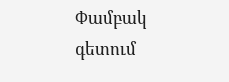Փամբակ գետում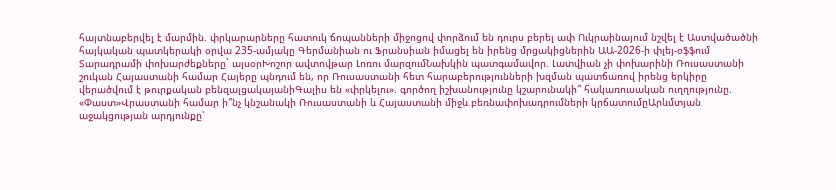հայտնաբերվել է մարմին. փրկարարները հատուկ ճոպանների միջոցով փորձում են դուրս բերել ափ Ուկրաինայում նշվել է Աստվածածնի հայկական պատկերակի օրվա 235-ամյակը Գերմանիան ու Ֆրանսիան իմացել են իրենց մրցակիցներին ԱԱ-2026-ի փլեյ-օֆֆում Տարադրամի փոխարժեքները` այսօրԽոշոր ավտովթար Լոռու մարզումՆախկին պատգամավոր. Լատվիան չի փոխարինի Ռուսաստանի շուկան Հայաստանի համար Հայերը պնդում են, որ Ռուսաստանի հետ հարաբերությունների խզման պատճառով իրենց երկիրը վերածվում է թուրքական բենզալցակայանիԳալիս են «փրկելու». գործող իշխանությունը կշարունակի՞ հակառուսական ուղղությունը. «Փաստ»Վրաստանի համար ի՞նչ կնշանակի Ռուսաստանի և Հայաստանի միջև բեռնափոխադրումների կրճատումըԱրևմտյան աջակցության արդյունքը՝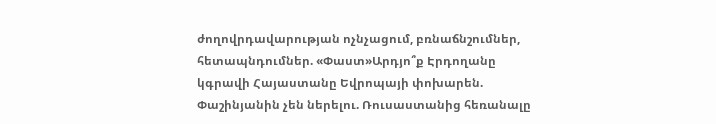ժողովրդավարության ոչնչացում, բռնաճնշումներ, հետապնդումներ. «Փաստ»Արդյո՞ք Էրդողանը կգրավի Հայաստանը Եվրոպայի փոխարեն. Փաշինյանին չեն ներելու. Ռուսաստանից հեռանալը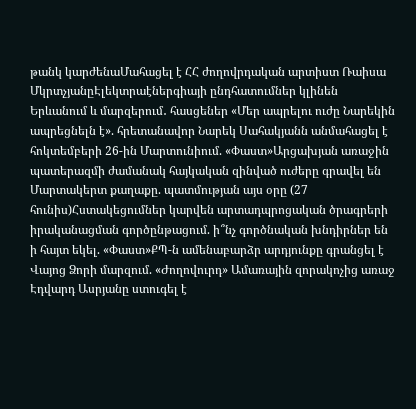թանկ կարժենաՄահացել է ՀՀ ժողովրդական արտիստ Ռաիսա ՄկրտչյանըԷլեկտրաէներգիայի ընդհատումներ կլինեն Երևանում և մարզերում․ հասցեներ «Մեր ապրելու ուժը Նարեկին ապրեցնելն է». հրետանավոր Նարեկ Սահակյանն անմահացել է հոկտեմբերի 26-ին Մարտունիում. «Փաստ»Արցախյան առաջին պատերազմի ժամանակ հայկական զինված ուժերը գրավել են Մարտակերտ քաղաքը. պատմության այս օրը (27 հունիս)Հստակեցումներ կարվեն արտադպրոցական ծրագրերի իրականացման գործընթացում. ի՞նչ գործնական խնդիրներ են ի հայտ եկել. «Փաստ»ՔՊ-ն ամենաբարձր արդյունքը գրանցել է Վայոց Ձորի մարզում. «Ժողովուրդ» Ամառային զորակոչից առաջ Էդվարդ Ասրյանը ստուգել է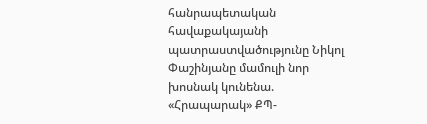հանրապետական հավաքակայանի պատրաստվածությունը Նիկոլ Փաշինյանը մամուլի նոր խոսնակ կունենա. «Հրապարակ» ՔՊ-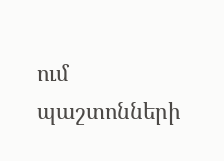ում պաշտոնների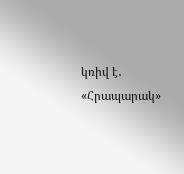կռիվ է․ «Հրապարակ»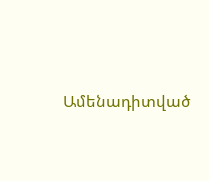Ամենադիտված